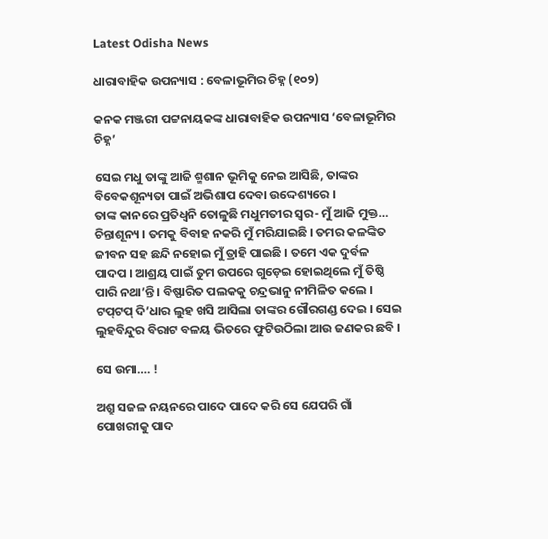Latest Odisha News

ଧାରାବାହିକ ଉପନ୍ୟାସ : ବେଳାଭୂମିର ଚିହ୍ନ (୧୦୨)

କନକ ମଞ୍ଜରୀ ପଟ୍ଟନାୟକଙ୍କ ଧାରାବାହିକ ଉପନ୍ୟାସ ‘ବେଳାଭୂମିର ଚିହ୍ନ’

ସେଇ ମଧୁ ତାଙ୍କୁ ଆଜି ଶ୍ମଶାନ ଭୂମିକୁ ନେଇ ଆସିଛି, ତାଙ୍କର ବିବେକଶୂନ୍ୟତା ପାଇଁ ଅଭିଶାପ ଦେବା ଉଦ୍ଦେଶ୍ୟରେ ।
ତାଙ୍କ କାନରେ ପ୍ରତିଧ୍ୱନି ତୋଳୁଛି ମଧୁମତୀର ସ୍ୱର- ମୁଁ ଆଜି ମୁକ୍ତ… ଚିନ୍ତାଶୂନ୍ୟ । ତମକୁ ବିବାହ ନକରି ମୁଁ ମରିଯାଇଛି । ତମର କଳଙ୍କିତ ଜୀବନ ସହ ଛନ୍ଦି ନହୋଇ ମୁଁ ତ୍ରାହି ପାଇଛି । ତମେ ଏକ ଦୁର୍ବଳ ପାଦପ । ଆଶ୍ରୟ ପାଇଁ ତୁମ ଉପରେ ଗୁଡ଼େଇ ହୋଇଥିଲେ ମୁଁ ତିଷ୍ଠି ପାରି ନଥା’ନ୍ତି । ବିଷ୍ଫାରିତ ପଲକକୁ ଚନ୍ଦ୍ରଭାନୁ ନୀମିଳିତ କଲେ । ଟପ୍‌ଟପ୍ ଦି’ଧାର ଲୁହ ଖସି ଆସିଲା ତାଙ୍କର ଗୌରଗଣ୍ଡ ଦେଇ । ସେଇ ଲୁହବିନ୍ଦୁର ବିରାଟ ବଳୟ ଭିତରେ ଫୁଟିଉଠିଲା ଆଉ ଜଣକର ଛବି ।

ସେ ଉମା…. !

ଅଶ୍ରୁ ସଜଳ ନୟନରେ ପାଦେ ପାଦେ କରି ସେ ଯେପରି ଗାଁ ପୋଖରୀକୁ ପାଦ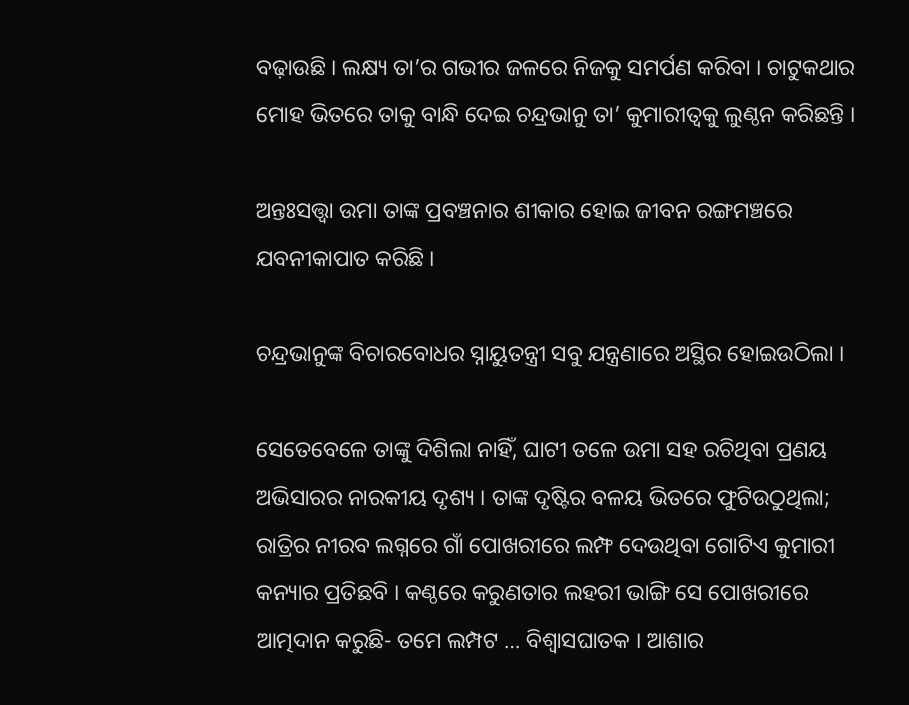ବଢ଼ାଉଛି । ଲକ୍ଷ୍ୟ ତା’ର ଗଭୀର ଜଳରେ ନିଜକୁ ସମର୍ପଣ କରିବା । ଚାଟୁକଥାର ମୋହ ଭିତରେ ତାକୁ ବାନ୍ଧି ଦେଇ ଚନ୍ଦ୍ରଭାନୁ ତା’ କୁମାରୀତ୍ୱକୁ ଲୁଣ୍ଠନ କରିଛନ୍ତି ।

ଅନ୍ତଃସତ୍ତ୍ୱା ଉମା ତାଙ୍କ ପ୍ରବଞ୍ଚନାର ଶୀକାର ହୋଇ ଜୀବନ ରଙ୍ଗମଞ୍ଚରେ ଯବନୀକାପାତ କରିଛି ।

ଚନ୍ଦ୍ରଭାନୁଙ୍କ ବିଚାରବୋଧର ସ୍ନାୟୁତନ୍ତ୍ରୀ ସବୁ ଯନ୍ତ୍ରଣାରେ ଅସ୍ଥିର ହୋଇଉଠିଲା ।

ସେତେବେଳେ ତାଙ୍କୁ ଦିଶିଲା ନାହିଁ, ଘାଟୀ ତଳେ ଉମା ସହ ରଚିଥିବା ପ୍ରଣୟ ଅଭିସାରର ନାରକୀୟ ଦୃଶ୍ୟ । ତାଙ୍କ ଦୃଷ୍ଟିର ବଳୟ ଭିତରେ ଫୁଟିଉଠୁଥିଲା; ରାତ୍ରିର ନୀରବ ଲଗ୍ନରେ ଗାଁ ପୋଖରୀରେ ଲମ୍ଫ ଦେଉଥିବା ଗୋଟିଏ କୁମାରୀ କନ୍ୟାର ପ୍ରତିଛବି । କଣ୍ଠରେ କରୁଣତାର ଲହରୀ ଭାଙ୍ଗି ସେ ପୋଖରୀରେ ଆତ୍ମଦାନ କରୁଛି- ତମେ ଲମ୍ପଟ … ବିଶ୍ୱାସଘାତକ । ଆଶାର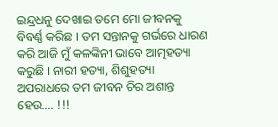ଇନ୍ଦ୍ରଧନୁ ଦେଖାଇ ତମେ ମୋ ଜୀବନକୁ ବିବର୍ଣ୍ଣ କରିଛ । ତମ ସନ୍ତାନକୁ ଗର୍ଭରେ ଧାରଣ କରି ଆଜି ମୁଁ କଳଙ୍କିନୀ ଭାବେ ଆତ୍ମହତ୍ୟା କରୁଛି । ନାରୀ ହତ୍ୟା, ଶିଶୁହତ୍ୟା ଅପରାଧରେ ତମ ଜୀବନ ଚିର ଅଶାନ୍ତ ହେଉ…. !!!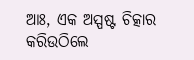ଆଃ, ଏକ ଅସ୍ପଷ୍ଟ ଚିତ୍କାର କରିଉଠିଲେ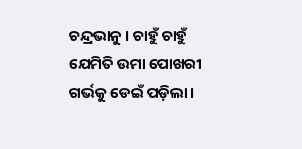ଚନ୍ଦ୍ରଭାନୁ । ଚାହୁଁ ଚାହୁଁ ଯେମିତି ଉମା ପୋଖରୀ ଗର୍ଭକୁ ଡେଇଁ ପଡ଼ିଲା।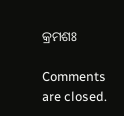କ୍ରମଶଃ

Comments are closed.